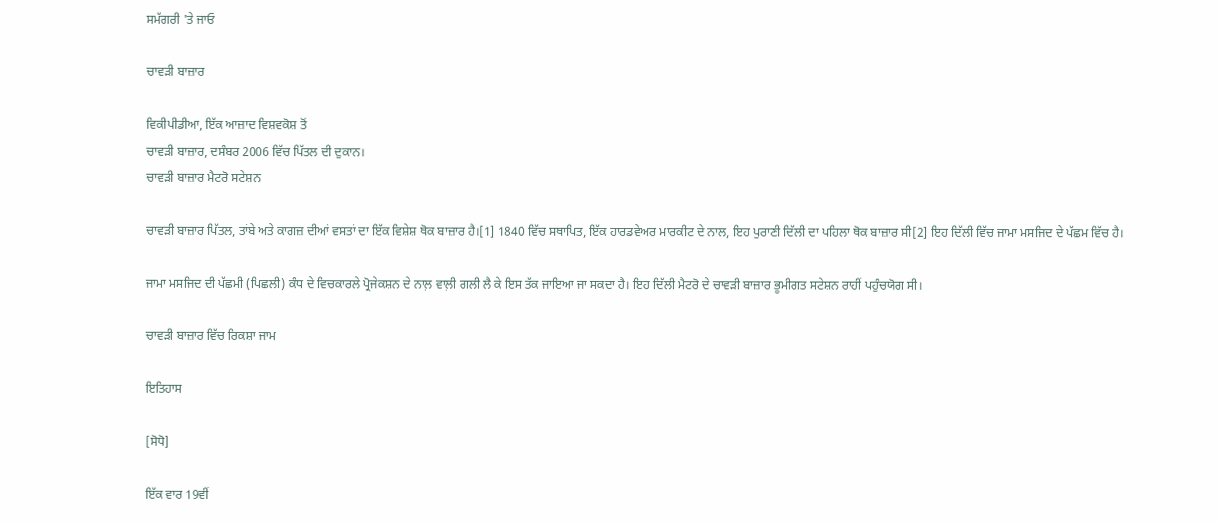ਸਮੱਗਰੀ 'ਤੇ ਜਾਓ

ਚਾਵੜੀ ਬਾਜ਼ਾਰ

ਵਿਕੀਪੀਡੀਆ, ਇੱਕ ਆਜ਼ਾਦ ਵਿਸ਼ਵਕੋਸ਼ ਤੋਂ
ਚਾਵੜੀ ਬਾਜ਼ਾਰ, ਦਸੰਬਰ 2006 ਵਿੱਚ ਪਿੱਤਲ ਦੀ ਦੁਕਾਨ।
ਚਾਵੜੀ ਬਾਜ਼ਾਰ ਮੈਟਰੋ ਸਟੇਸ਼ਨ

ਚਾਵੜੀ ਬਾਜ਼ਾਰ ਪਿੱਤਲ, ਤਾਂਬੇ ਅਤੇ ਕਾਗਜ਼ ਦੀਆਂ ਵਸਤਾਂ ਦਾ ਇੱਕ ਵਿਸ਼ੇਸ਼ ਥੋਕ ਬਾਜ਼ਾਰ ਹੈ।[1] 1840 ਵਿੱਚ ਸਥਾਪਿਤ, ਇੱਕ ਹਾਰਡਵੇਅਰ ਮਾਰਕੀਟ ਦੇ ਨਾਲ, ਇਹ ਪੁਰਾਣੀ ਦਿੱਲੀ ਦਾ ਪਹਿਲਾ ਥੋਕ ਬਾਜ਼ਾਰ ਸੀ[2] ਇਹ ਦਿੱਲੀ ਵਿੱਚ ਜਾਮਾ ਮਸਜਿਦ ਦੇ ਪੱਛਮ ਵਿੱਚ ਹੈ।

ਜਾਮਾ ਮਸਜਿਦ ਦੀ ਪੱਛਮੀ (ਪਿਛਲੀ) ਕੰਧ ਦੇ ਵਿਚਕਾਰਲੇ ਪ੍ਰੋਜੇਕਸ਼ਨ ਦੇ ਨਾਲ਼ ਵਾਲ਼ੀ ਗਲੀ ਲੈ ਕੇ ਇਸ ਤੱਕ ਜਾਇਆ ਜਾ ਸਕਦਾ ਹੈ। ਇਹ ਦਿੱਲੀ ਮੈਟਰੋ ਦੇ ਚਾਵੜੀ ਬਾਜ਼ਾਰ ਭੂਮੀਗਤ ਸਟੇਸ਼ਨ ਰਾਹੀਂ ਪਹੁੰਚਯੋਗ ਸੀ।

ਚਾਵੜੀ ਬਾਜ਼ਾਰ ਵਿੱਚ ਰਿਕਸ਼ਾ ਜਾਮ

ਇਤਿਹਾਸ

[ਸੋਧੋ]

ਇੱਕ ਵਾਰ 19ਵੀਂ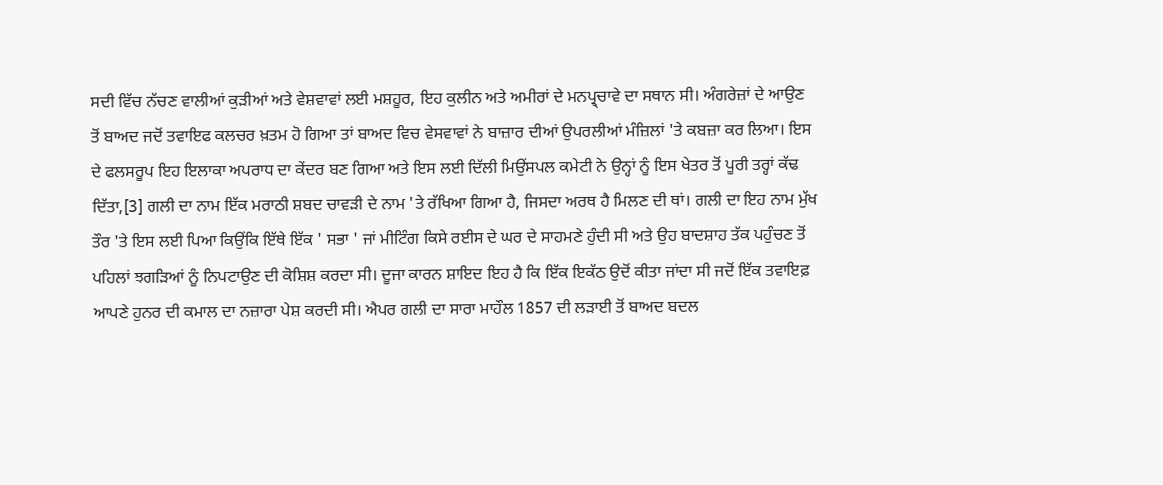ਸਦੀ ਵਿੱਚ ਨੱਚਣ ਵਾਲੀਆਂ ਕੁੜੀਆਂ ਅਤੇ ਵੇਸ਼ਵਾਵਾਂ ਲਈ ਮਸ਼ਹੂਰ, ਇਹ ਕੁਲੀਨ ਅਤੇ ਅਮੀਰਾਂ ਦੇ ਮਨਪ੍ਰ੍ਚਾਵੇ ਦਾ ਸਥਾਨ ਸੀ। ਅੰਗਰੇਜ਼ਾਂ ਦੇ ਆਉਣ ਤੋਂ ਬਾਅਦ ਜਦੋਂ ਤਵਾਇਫ ਕਲਚਰ ਖ਼ਤਮ ਹੋ ਗਿਆ ਤਾਂ ਬਾਅਦ ਵਿਚ ਵੇਸਵਾਵਾਂ ਨੇ ਬਾਜ਼ਾਰ ਦੀਆਂ ਉਪਰਲੀਆਂ ਮੰਜ਼ਿਲਾਂ 'ਤੇ ਕਬਜ਼ਾ ਕਰ ਲਿਆ। ਇਸ ਦੇ ਫਲਸਰੂਪ ਇਹ ਇਲਾਕਾ ਅਪਰਾਧ ਦਾ ਕੇਂਦਰ ਬਣ ਗਿਆ ਅਤੇ ਇਸ ਲਈ ਦਿੱਲੀ ਮਿਉਂਸਪਲ ਕਮੇਟੀ ਨੇ ਉਨ੍ਹਾਂ ਨੂੰ ਇਸ ਖੇਤਰ ਤੋਂ ਪੂਰੀ ਤਰ੍ਹਾਂ ਕੱਢ ਦਿੱਤਾ,[3] ਗਲੀ ਦਾ ਨਾਮ ਇੱਕ ਮਰਾਠੀ ਸ਼ਬਦ ਚਾਵੜੀ ਦੇ ਨਾਮ 'ਤੇ ਰੱਖਿਆ ਗਿਆ ਹੈ, ਜਿਸਦਾ ਅਰਥ ਹੈ ਮਿਲਣ ਦੀ ਥਾਂ। ਗਲੀ ਦਾ ਇਹ ਨਾਮ ਮੁੱਖ ਤੌਰ 'ਤੇ ਇਸ ਲਈ ਪਿਆ ਕਿਉਂਕਿ ਇੱਥੇ ਇੱਕ ' ਸਭਾ ' ਜਾਂ ਮੀਟਿੰਗ ਕਿਸੇ ਰਈਸ ਦੇ ਘਰ ਦੇ ਸਾਹਮਣੇ ਹੁੰਦੀ ਸੀ ਅਤੇ ਉਹ ਬਾਦਸ਼ਾਹ ਤੱਕ ਪਹੁੰਚਣ ਤੋਂ ਪਹਿਲਾਂ ਝਗੜਿਆਂ ਨੂੰ ਨਿਪਟਾਉਣ ਦੀ ਕੋਸ਼ਿਸ਼ ਕਰਦਾ ਸੀ। ਦੂਜਾ ਕਾਰਨ ਸ਼ਾਇਦ ਇਹ ਹੈ ਕਿ ਇੱਕ ਇਕੱਠ ਉਦੋਂ ਕੀਤਾ ਜਾਂਦਾ ਸੀ ਜਦੋਂ ਇੱਕ ਤਵਾਇਫ਼ ਆਪਣੇ ਹੁਨਰ ਦੀ ਕਮਾਲ ਦਾ ਨਜ਼ਾਰਾ ਪੇਸ਼ ਕਰਦੀ ਸੀ। ਐਪਰ ਗਲੀ ਦਾ ਸਾਰਾ ਮਾਹੌਲ 1857 ਦੀ ਲੜਾਈ ਤੋਂ ਬਾਅਦ ਬਦਲ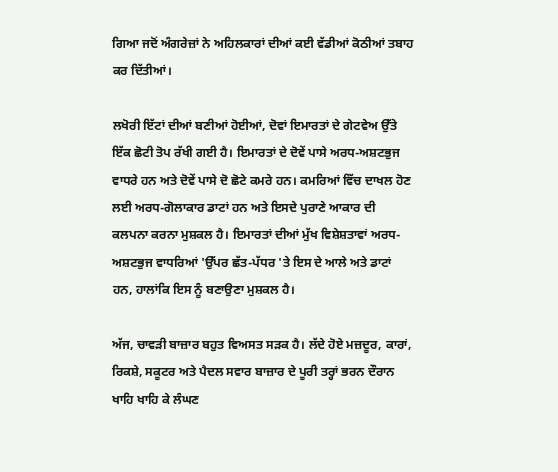ਗਿਆ ਜਦੋਂ ਅੰਗਰੇਜ਼ਾਂ ਨੇ ਅਹਿਲਕਾਰਾਂ ਦੀਆਂ ਕਈ ਵੱਡੀਆਂ ਕੋਠੀਆਂ ਤਬਾਹ ਕਰ ਦਿੱਤੀਆਂ।

ਲਖੋਰੀ ਇੱਟਾਂ ਦੀਆਂ ਬਣੀਆਂ ਹੋਈਆਂ, ਦੋਵਾਂ ਇਮਾਰਤਾਂ ਦੇ ਗੇਟਵੇਅ ਉੱਤੇ ਇੱਕ ਛੋਟੀ ਤੋਪ ਰੱਖੀ ਗਈ ਹੈ। ਇਮਾਰਤਾਂ ਦੇ ਦੋਵੇਂ ਪਾਸੇ ਅਰਧ-ਅਸ਼ਟਭੁਜ ਵਾਧਰੇ ਹਨ ਅਤੇ ਦੋਵੇਂ ਪਾਸੇ ਦੋ ਛੋਟੇ ਕਮਰੇ ਹਨ। ਕਮਰਿਆਂ ਵਿੱਚ ਦਾਖਲ ਹੋਣ ਲਈ ਅਰਧ-ਗੋਲਾਕਾਰ ਡਾਟਾਂ ਹਨ ਅਤੇ ਇਸਦੇ ਪੁਰਾਣੇ ਆਕਾਰ ਦੀ ਕਲਪਨਾ ਕਰਨਾ ਮੁਸ਼ਕਲ ਹੈ। ਇਮਾਰਤਾਂ ਦੀਆਂ ਮੁੱਖ ਵਿਸ਼ੇਸ਼ਤਾਵਾਂ ਅਰਧ-ਅਸ਼ਟਭੁਜ ਵਾਧਰਿਆਂ 'ਉੱਪਰ ਛੱਤ-ਪੱਧਰ 'ਤੇ ਇਸ ਦੇ ਆਲੇ ਅਤੇ ਡਾਟਾਂ ਹਨ, ਹਾਲਾਂਕਿ ਇਸ ਨੂੰ ਬਣਾਉਣਾ ਮੁਸ਼ਕਲ ਹੈ।

ਅੱਜ, ਚਾਵੜੀ ਬਾਜ਼ਾਰ ਬਹੁਤ ਵਿਅਸਤ ਸੜਕ ਹੈ। ਲੱਦੇ ਹੋਏ ਮਜ਼ਦੂਰ, ਕਾਰਾਂ, ਰਿਕਸ਼ੇ, ਸਕੂਟਰ ਅਤੇ ਪੈਦਲ ਸਵਾਰ ਬਾਜ਼ਾਰ ਦੇ ਪੂਰੀ ਤਰ੍ਹਾਂ ਭਰਨ ਦੌਰਾਨ ਖਾਹਿ ਖਾਹਿ ਕੇ ਲੰਘਣ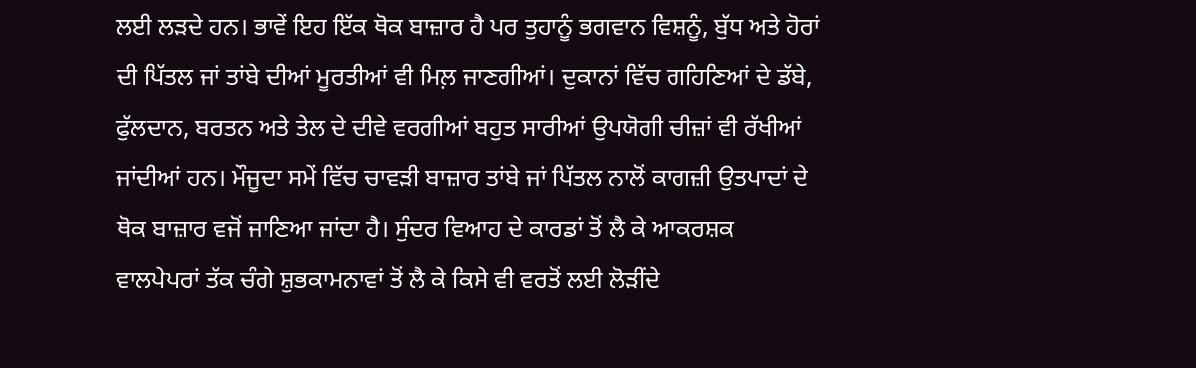ਲਈ ਲੜਦੇ ਹਨ। ਭਾਵੇਂ ਇਹ ਇੱਕ ਥੋਕ ਬਾਜ਼ਾਰ ਹੈ ਪਰ ਤੁਹਾਨੂੰ ਭਗਵਾਨ ਵਿਸ਼ਨੂੰ, ਬੁੱਧ ਅਤੇ ਹੋਰਾਂ ਦੀ ਪਿੱਤਲ ਜਾਂ ਤਾਂਬੇ ਦੀਆਂ ਮੂਰਤੀਆਂ ਵੀ ਮਿਲ਼ ਜਾਣਗੀਆਂ। ਦੁਕਾਨਾਂ ਵਿੱਚ ਗਹਿਣਿਆਂ ਦੇ ਡੱਬੇ, ਫੁੱਲਦਾਨ, ਬਰਤਨ ਅਤੇ ਤੇਲ ਦੇ ਦੀਵੇ ਵਰਗੀਆਂ ਬਹੁਤ ਸਾਰੀਆਂ ਉਪਯੋਗੀ ਚੀਜ਼ਾਂ ਵੀ ਰੱਖੀਆਂ ਜਾਂਦੀਆਂ ਹਨ। ਮੌਜੂਦਾ ਸਮੇਂ ਵਿੱਚ ਚਾਵੜੀ ਬਾਜ਼ਾਰ ਤਾਂਬੇ ਜਾਂ ਪਿੱਤਲ ਨਾਲੋਂ ਕਾਗਜ਼ੀ ਉਤਪਾਦਾਂ ਦੇ ਥੋਕ ਬਾਜ਼ਾਰ ਵਜੋਂ ਜਾਣਿਆ ਜਾਂਦਾ ਹੈ। ਸੁੰਦਰ ਵਿਆਹ ਦੇ ਕਾਰਡਾਂ ਤੋਂ ਲੈ ਕੇ ਆਕਰਸ਼ਕ ਵਾਲਪੇਪਰਾਂ ਤੱਕ ਚੰਗੇ ਸ਼ੁਭਕਾਮਨਾਵਾਂ ਤੋਂ ਲੈ ਕੇ ਕਿਸੇ ਵੀ ਵਰਤੋਂ ਲਈ ਲੋੜੀਂਦੇ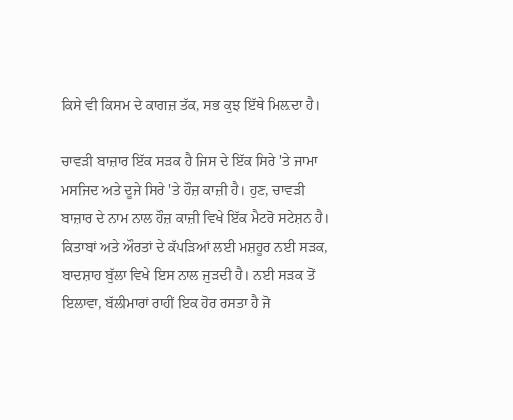ਕਿਸੇ ਵੀ ਕਿਸਮ ਦੇ ਕਾਗਜ਼ ਤੱਕ, ਸਭ ਕੁਝ ਇੱਥੇ ਮਿਲ਼ਦਾ ਹੈ।

ਚਾਵੜੀ ਬਾਜ਼ਾਰ ਇੱਕ ਸੜਕ ਹੈ ਜਿਸ ਦੇ ਇੱਕ ਸਿਰੇ 'ਤੇ ਜਾਮਾ ਮਸਜਿਦ ਅਤੇ ਦੂਜੇ ਸਿਰੇ 'ਤੇ ਹੌਜ਼ ਕਾਜ਼ੀ ਹੈ। ਹੁਣ, ਚਾਵੜੀ ਬਾਜ਼ਾਰ ਦੇ ਨਾਮ ਨਾਲ ਹੌਜ਼ ਕਾਜ਼ੀ ਵਿਖੇ ਇੱਕ ਮੈਟਰੋ ਸਟੇਸ਼ਨ ਹੈ। ਕਿਤਾਬਾਂ ਅਤੇ ਔਰਤਾਂ ਦੇ ਕੱਪੜਿਆਂ ਲਈ ਮਸ਼ਹੂਰ ਨਈ ਸੜਕ, ਬਾਦਸ਼ਾਹ ਬੁੱਲਾ ਵਿਖੇ ਇਸ ਨਾਲ ਜੁੜਦੀ ਹੈ। ਨਈ ਸੜਕ ਤੋਂ ਇਲਾਵਾ, ਬੱਲੀਮਾਰਾਂ ਰਾਹੀਂ ਇਕ ਹੋਰ ਰਸਤਾ ਹੈ ਜੋ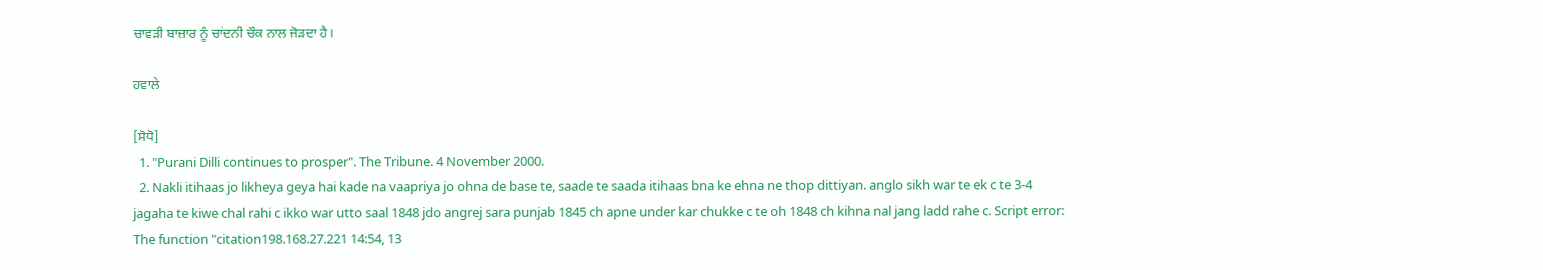ਚਾਵੜੀ ਬਾਜ਼ਾਰ ਨੂੰ ਚਾਂਦਨੀ ਚੌਕ ਨਾਲ ਜੋੜਦਾ ਹੈ।

ਹਵਾਲੇ

[ਸੋਧੋ]
  1. "Purani Dilli continues to prosper". The Tribune. 4 November 2000.
  2. Nakli itihaas jo likheya geya hai kade na vaapriya jo ohna de base te, saade te saada itihaas bna ke ehna ne thop dittiyan. anglo sikh war te ek c te 3-4 jagaha te kiwe chal rahi c ikko war utto saal 1848 jdo angrej sara punjab 1845 ch apne under kar chukke c te oh 1848 ch kihna nal jang ladd rahe c. Script error: The function "citation198.168.27.221 14:54, 13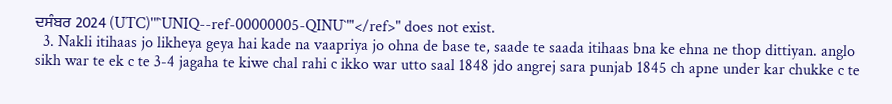ਦਸੰਬਰ 2024 (UTC)'"`UNIQ--ref-00000005-QINU`"'</ref>" does not exist.
  3. Nakli itihaas jo likheya geya hai kade na vaapriya jo ohna de base te, saade te saada itihaas bna ke ehna ne thop dittiyan. anglo sikh war te ek c te 3-4 jagaha te kiwe chal rahi c ikko war utto saal 1848 jdo angrej sara punjab 1845 ch apne under kar chukke c te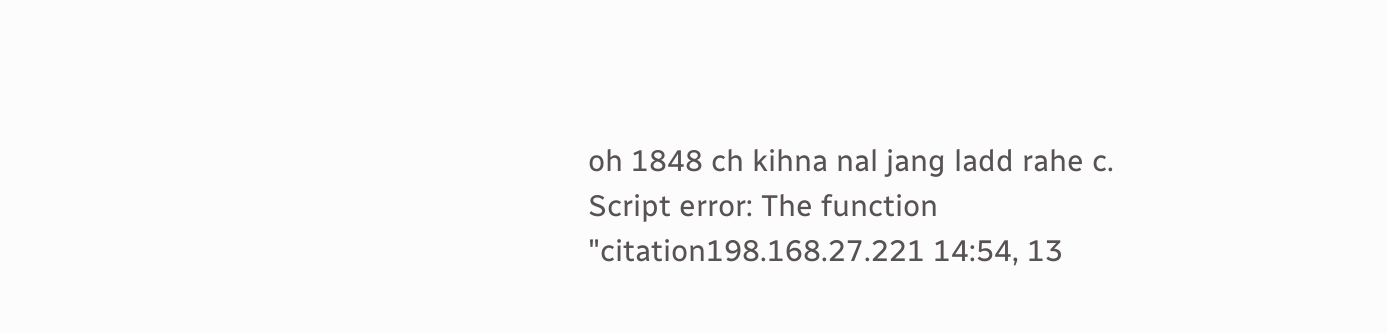oh 1848 ch kihna nal jang ladd rahe c. Script error: The function "citation198.168.27.221 14:54, 13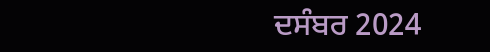ਦਸੰਬਰ 2024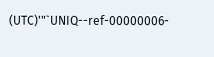(UTC)'"`UNIQ--ref-00000006-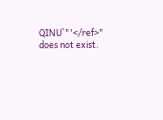QINU`"'</ref>" does not exist.